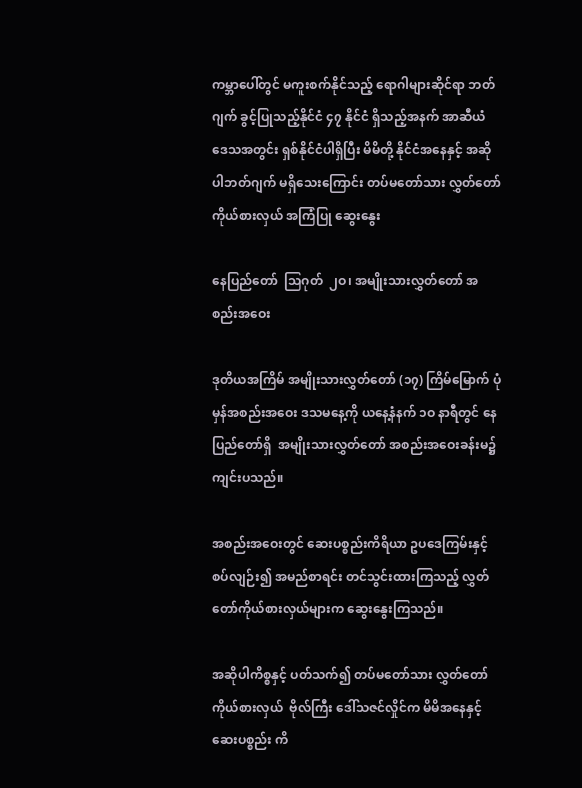ကမ္ဘာပေါ်တွင် မကူးစက်နိုင်သည့် ရောဂါများဆိုင်ရာ ဘတ်ဂျက် ခွင့်ပြုသည့်နိုင်ငံ ၄၇ နိုင်ငံ ရှိသည့်အနက် အာဆီယံ ဒေသအတွင်း ရှစ်နိုင်ငံပါရှိပြီး မိမိတို့ နိုင်ငံအနေနှင့် အဆိုပါဘတ်ဂျက် မရှိသေးကြောင်း တပ်မတော်သား လွှတ်တော်ကိုယ်စားလှယ် အကြံပြု ဆွေးနွေး

နေပြည်တော်  သြဂုတ်  ၂ဝ၊ အမျိုးသားလွှတ်တော် အစည်းအဝေး

ဒုတိယအကြိမ် အမျိုးသားလွှတ်တော် (၁၇) ကြိမ်မြောက် ပုံမှန်အစည်းအဝေး ဒသမနေ့ကို ယနေ့နံနက် ၁ဝ နာရီတွင် နေပြည်တော်ရှိ  အမျိုးသားလွှတ်တော် အစည်းအဝေးခန်းမ၌ ကျင်းပသည်။

အစည်းအဝေးတွင် ဆေးပစ္စည်းကိရိယာ ဥပဒေကြမ်းနှင့် စပ်လျဉ်း၍ အမည်စာရင်း တင်သွင်းထားကြသည့် လွှတ်တော်ကိုယ်စားလှယ်များက ဆွေးနွေးကြသည်။

အဆိုပါကိစ္စနှင့် ပတ်သက်၍ တပ်မတော်သား လွှတ်တော်ကိုယ်စားလှယ်  ဗိုလ်ကြီး ဒေါ်သဇင်လှိုင်က မိမိအနေနှင့် ဆေးပစ္စည်း ကိ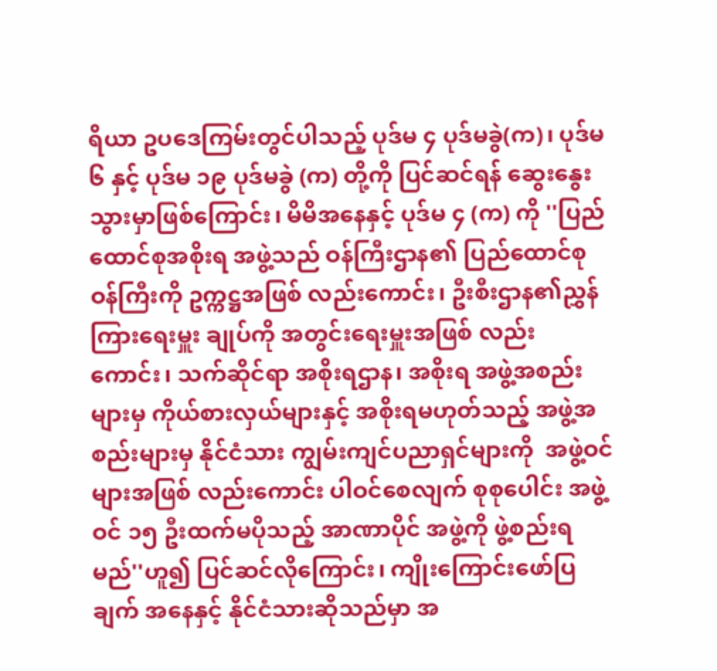ရိယာ ဥပဒေကြမ်းတွင်ပါသည့် ပုဒ်မ ၄ ပုဒ်မခွဲ(က)၊ ပုဒ်မ ၆ နှင့် ပုဒ်မ ၁၉ ပုဒ်မခွဲ (က) တို့ကို ပြင်ဆင်ရန် ဆွေးနွေးသွားမှာဖြစ်ကြောင်း၊ မိမိအနေနှင့် ပုဒ်မ ၄ (က) ကို ''ပြည်ထောင်စုအစိုးရ အဖွဲ့သည် ဝန်ကြီးဌာန၏ ပြည်ထောင်စုဝန်ကြီးကို ဥက္ကဋ္ဌအဖြစ် လည်းကောင်း၊ ဦးစီးဌာန၏ညွှန်ကြားရေးမှူး ချုပ်ကို အတွင်းရေးမှူးအဖြစ် လည်းကောင်း၊ သက်ဆိုင်ရာ အစိုးရဌာန၊ အစိုးရ အဖွဲ့အစည်းများမှ ကိုယ်စားလှယ်များနှင့် အစိုးရမဟုတ်သည့် အဖွဲ့အစည်းများမှ နိုင်ငံသား ကျွမ်းကျင်ပညာရှင်များကို  အဖွဲ့ဝင်များအဖြစ် လည်းကောင်း ပါဝင်စေလျက် စုစုပေါင်း အဖွဲ့ဝင် ၁၅ ဦးထက်မပိုသည့် အာဏာပိုင် အဖွဲ့ကို ဖွဲ့စည်းရမည်''ဟူ၍ ပြင်ဆင်လိုကြောင်း၊ ကျိုးကြောင်းဖော်ပြချက် အနေနှင့် နိုင်ငံသားဆိုသည်မှာ အ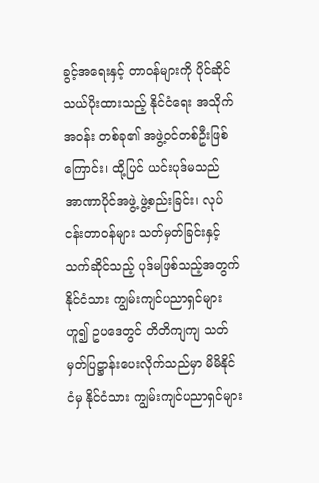ခွင့်အရေးနှင့် တာဝန်များကို ပိုင်ဆိုင် သယ်ပိုးထားသည့် နိုင်ငံရေး အသိုက်အဝန်း တစ်ခု၏ အဖွဲ့ဝင်တစ်ဦးဖြစ်ကြောင်း၊ ထို့ပြင် ယင်းပုဒ်မသည် အာဏာပိုင်အဖွဲ့ ဖွဲ့စည်းခြင်း၊ လုပ်ငန်းတာဝန်များ သတ်မှတ်ခြင်းနှင့် သက်ဆိုင်သည့် ပုဒ်မဖြစ်သည့်အတွက် နိုင်ငံသား ကျွမ်းကျင်ပညာရှင်များ ဟူ၍ ဥပဒေတွင် တိတိကျကျ သတ်မှတ်ပြဋ္ဌာန်းပေးလိုက်သည်မှာ မိမိနိုင်ငံမှ နိုင်ငံသား ကျွမ်းကျင်ပညာရှင်များ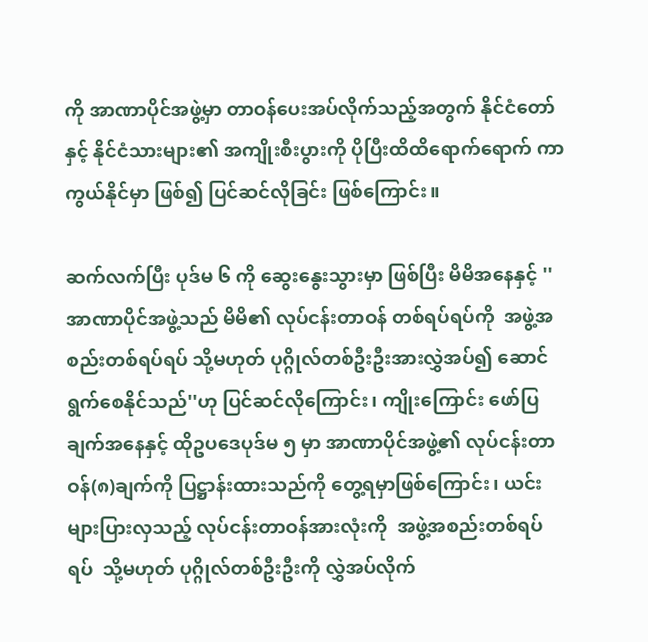ကို အာဏာပိုင်အဖွဲ့မှာ တာဝန်ပေးအပ်လိုက်သည့်အတွက် နိုင်ငံတော်နှင့် နိုင်ငံသားများ၏ အကျိုးစီးပွားကို ပိုပြီးထိထိရောက်ရောက် ကာကွယ်နိုင်မှာ ဖြစ်၍ ပြင်ဆင်လိုခြင်း ဖြစ်ကြောင်း။

ဆက်လက်ပြီး ပုဒ်မ ၆ ကို ဆွေးနွေးသွားမှာ ဖြစ်ပြီး မိမိအနေနှင့် ''အာဏာပိုင်အဖွဲ့သည် မိမိ၏ လုပ်ငန်းတာဝန် တစ်ရပ်ရပ်ကို  အဖွဲ့အစည်းတစ်ရပ်ရပ် သို့မဟုတ် ပုဂ္ဂိုလ်တစ်ဦးဦးအားလွှဲအပ်၍ ဆောင်ရွက်စေနိုင်သည်''ဟု ပြင်ဆင်လိုကြောင်း၊ ကျိုးကြောင်း ဖော်ပြချက်အနေနှင့် ထိုဥပဒေပုဒ်မ ၅ မှာ အာဏာပိုင်အဖွဲ့၏ လုပ်ငန်းတာဝန်(၈)ချက်ကို ပြဋ္ဌာန်းထားသည်ကို တွေ့ရမှာဖြစ်ကြောင်း၊ ယင်းများပြားလှသည့် လုပ်ငန်းတာဝန်အားလုံးကို  အဖွဲ့အစည်းတစ်ရပ်ရပ်  သို့မဟုတ် ပုဂ္ဂိုလ်တစ်ဦးဦးကို လွှဲအပ်လိုက်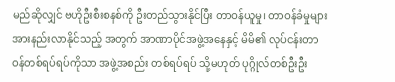မည်ဆိုလျှင် ဗဟိုဦးစီးစနစ်ကို ဦးတည်သွားနိုင်ပြီး တာဝန်ယူမှု၊ တာဝန်ခံမှုများ အားနည်းလာနိုင်သည့် အတွက် အာဏာပိုင်အဖွဲ့အနေနှင့် မိမိ၏ လုပ်ငန်းတာဝန်တစ်ရပ်ရပ်ကိုသာ အဖွဲ့အစည်း တစ်ရပ်ရပ် သို့မဟုတ် ပုဂ္ဂိုလ်တစ်ဦးဦး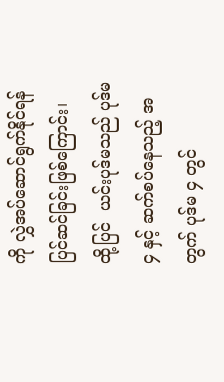ကို လွှဲအပ်ဆောင်ရွက်နိုင်ရန် ပြင်ဆင်ခြင်းဖြစ်ကြောင်း၊  ထို့ပြင်  ယင်းပုဒ်မသည် ပုဒ်မ ၄ နှင့် ဆက်စပ်နေသည့် အတွက် ပုဒ်မ ၄ တွင်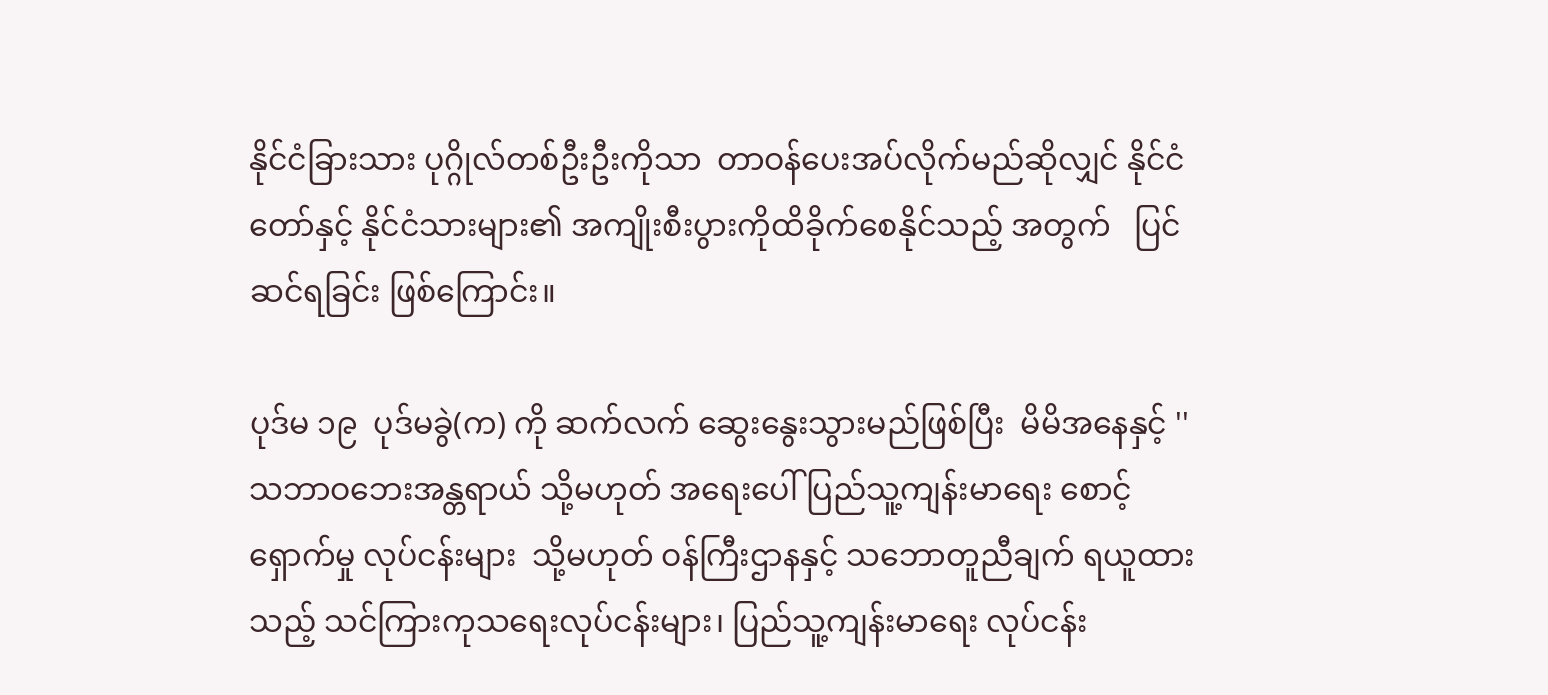နိုင်ငံခြားသား ပုဂ္ဂိုလ်တစ်ဦးဦးကိုသာ  တာဝန်ပေးအပ်လိုက်မည်ဆိုလျှင် နိုင်ငံတော်နှင့် နိုင်ငံသားများ၏ အကျိုးစီးပွားကိုထိခိုက်စေနိုင်သည့် အတွက်   ပြင်ဆင်ရခြင်း ဖြစ်ကြောင်း။

ပုဒ်မ ၁၉  ပုဒ်မခွဲ(က) ကို ဆက်လက် ဆွေးနွေးသွားမည်ဖြစ်ပြီး  မိမိအနေနှင့် ''သဘာဝဘေးအန္တရာယ် သို့မဟုတ် အရေးပေါ် ပြည်သူ့ကျန်းမာရေး စောင့်ရှောက်မှု လုပ်ငန်းများ  သို့မဟုတ် ဝန်ကြီးဌာနနှင့် သဘောတူညီချက် ရယူထားသည့် သင်ကြားကုသရေးလုပ်ငန်းများ၊ ပြည်သူ့ကျန်းမာရေး လုပ်ငန်း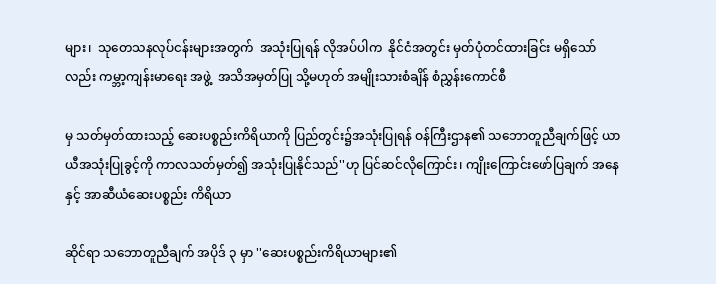များ၊  သုတေသနလုပ်ငန်းများအတွက်  အသုံးပြုရန် လိုအပ်ပါက  နိုင်ငံအတွင်း မှတ်ပုံတင်ထားခြင်း မရှိသော်လည်း ကမ္ဘာ့ကျန်းမာရေး အဖွဲ့  အသိအမှတ်ပြု သို့မဟုတ် အမျိုးသားစံချိန် စံညွှန်းကောင်စီ

မှ သတ်မှတ်ထားသည့် ဆေးပစ္စည်းကိရိယာကို ပြည်တွင်း၌အသုံးပြုရန် ဝန်ကြီးဌာန၏ သဘောတူညီချက်ဖြင့် ယာယီအသုံးပြုခွင့်ကို ကာလသတ်မှတ်၍ အသုံးပြုနိုင်သည်''ဟု ပြင်ဆင်လိုကြောင်း၊ ကျိုးကြောင်းဖော်ပြချက် အနေနှင့် အာဆီယံဆေးပစ္စည်း ကိရိယာ

ဆိုင်ရာ သဘောတူညီချက် အပိုဒ် ၃ မှာ ''ဆေးပစ္စည်းကိရိယာများ၏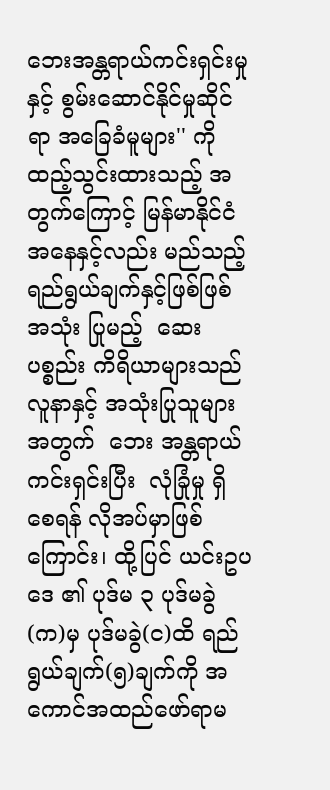ဘေးအန္တရာယ်ကင်းရှင်းမှုနှင့် စွမ်းဆောင်နိုင်မှုဆိုင်ရာ အခြေခံမူများ'' ကို ထည့်သွင်းထားသည့် အတွက်ကြောင့် မြန်မာနိုင်ငံ အနေနှင့်လည်း မည်သည့် ရည်ရွယ်ချက်နှင့်ဖြစ်ဖြစ် အသုံး ပြုမည့်  ဆေးပစ္စည်း ကိရိယာများသည် လူနာနှင့် အသုံးပြုသူများအတွက်  ဘေး အန္တရာယ်ကင်းရှင်းပြီး  လုံခြုံမှု ရှိစေရန် လိုအပ်မှာဖြစ်ကြောင်း၊ ထို့ပြင် ယင်းဥပဒေ ၏ ပုဒ်မ ၃ ပုဒ်မခွဲ(က)မှ ပုဒ်မခွဲ(င)ထိ ရည်ရွယ်ချက်(၅)ချက်ကို အကောင်အထည်ဖော်ရာမ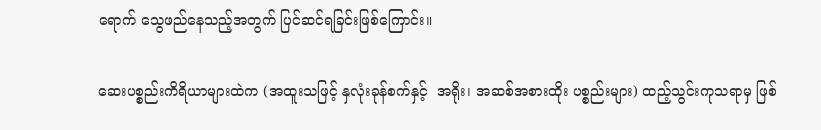ရောက် သွေဖည်နေသည့်အတွက် ပြင်ဆင်ရခြင်းဖြစ်ကြောင်း။

ဆေးပစ္စည်းကိရိယာများထဲက (အထူးသဖြင့် နှလုံးခုန်စက်နှင့်  အရိုး၊ အဆစ်အစားထိုး ပစ္စည်းများ) ထည့်သွင်းကုသရာမှ ဖြစ်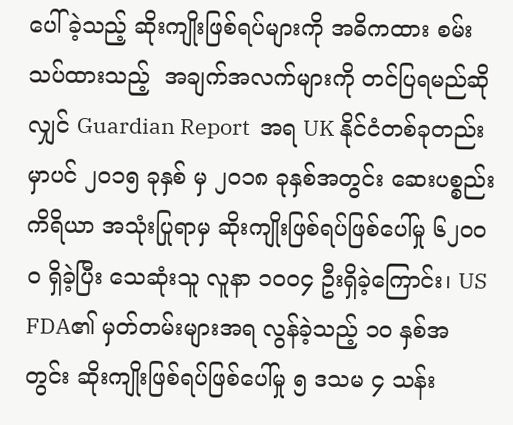ပေါ်ခဲ့သည့် ဆိုးကျိုးဖြစ်ရပ်များကို အဓိကထား စမ်းသပ်ထားသည့်  အချက်အလက်များကို တင်ပြရမည်ဆိုလျှင် Guardian Report  အရ UK နိုင်ငံတစ်ခုတည်းမှာပင် ၂ဝ၁၅ ခုနှစ် မှ ၂ဝ၁၈ ခုနှစ်အတွင်း ဆေးပစ္စည်းကိရိယာ အသုံးပြုရာမှ ဆိုးကျိုးဖြစ်ရပ်ဖြစ်ပေါ်မှု ၆၂ဝဝဝ ရှိခဲ့ပြီး သေဆုံးသူ လူနာ ၁ဝဝ၄ ဦးရှိခဲ့ကြောင်း၊ US FDA၏ မှတ်တမ်းများအရ လွန်ခဲ့သည့် ၁ဝ နှစ်အတွင်း ဆိုးကျိုးဖြစ်ရပ်ဖြစ်ပေါ်မှု ၅ ဒသမ ၄ သန်း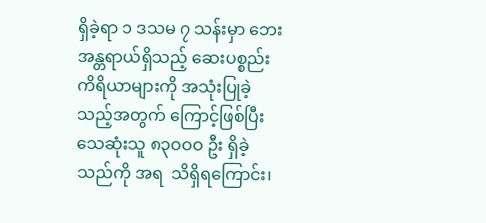ရှိခဲ့ရာ ၁ ဒသမ ၇ သန်းမှာ ဘေးအန္တရာယ်ရှိသည့် ဆေးပစ္စည်း ကိရိယာများကို အသုံးပြုခဲ့သည့်အတွက် ကြောင့်ဖြစ်ပြီး သေဆုံးသူ ၈၃ဝဝဝ ဦး ရှိခဲ့သည်ကို အရ  သိရှိရကြောင်း၊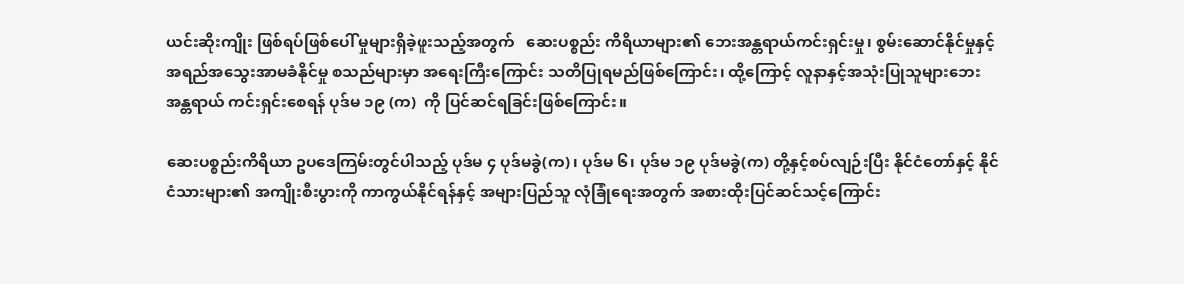ယင်းဆိုးကျိုး ဖြစ်ရပ်ဖြစ်ပေါ် မှုများရှိခဲ့ဖူးသည့်အတွက်   ဆေးပစ္စည်း ကိရိယာများ၏ ဘေးအန္တရာယ်ကင်းရှင်းမှု၊ စွမ်းဆောင်နိုင်မှုနှင့် အရည်အသွေးအာမခံနိုင်မှု စသည်များမှာ အရေးကြီးကြောင်း သတိပြုရမည်ဖြစ်ကြောင်း၊ ထို့ကြောင့် လူနာနှင့်အသုံးပြုသူများဘေးအန္တရာယ် ကင်းရှင်းစေရန် ပုဒ်မ ၁၉ (က)  ကို ပြင်ဆင်ရခြင်းဖြစ်ကြောင်း။

ဆေးပစ္စည်းကိရိယာ ဥပဒေကြမ်းတွင်ပါသည့် ပုဒ်မ ၄ ပုဒ်မခွဲ(က)၊ ပုဒ်မ ၆၊ ပုဒ်မ ၁၉ ပုဒ်မခွဲ(က) တို့နှင့်စပ်လျဉ်းပြီး နိုင်ငံတော်နှင့် နိုင်ငံသားများ၏ အကျိုးစီးပွားကို ကာကွယ်နိုင်ရန်နှင့် အများပြည်သူ လုံခြုံရေးအတွက် အစားထိုးပြင်ဆင်သင့်ကြောင်း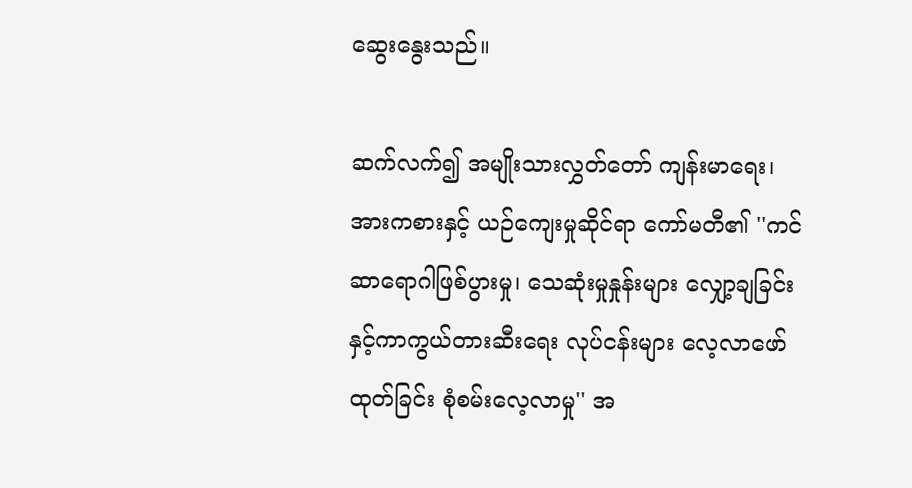ဆွေးနွေးသည်။

ဆက်လက်၍ အမျိုးသားလွှတ်တော် ကျန်းမာရေး၊ အားကစားနှင့် ယဉ်ကျေးမှုဆိုင်ရာ ကော်မတီ၏ ''ကင်ဆာရောဂါဖြစ်ပွားမှု၊ သေဆုံးမှုနှုန်းများ လျှော့ချခြင်းနှင့်ကာကွယ်တားဆီးရေး လုပ်ငန်းများ လေ့လာဖော်ထုတ်ခြင်း စုံစမ်းလေ့လာမှု'' အ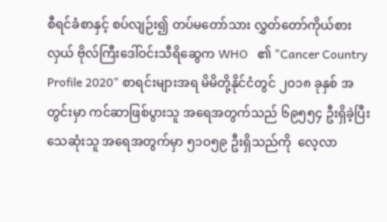စီရင်ခံစာနှင့် စပ်လျဉ်း၍ တပ်မတော်သား လွှတ်တော်ကိုယ်စားလှယ် ဗိုလ်ကြီးဒေါ်ဝင်းသီရိဆွေက WHO   ၏ "Cancer Country Profile 2020" စာရင်းများအရ မိမိတို့နိုင်ငံတွင် ၂ဝ၁၈ ခုနှစ် အတွင်းမှာ ကင်ဆာဖြစ်ပွားသူ အရေအတွက်သည် ၆၉၅၅၄ ဦးရှိခဲ့ပြီး သေဆုံးသူ အရေအတွက်မှာ ၅၁ဝ၅၉ ဦးရှိသည်ကို  လေ့လာ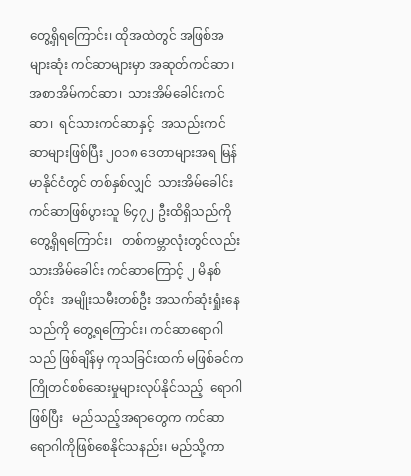တွေ့ရှိရကြောင်း၊ ထိုအထဲတွင် အဖြစ်အများဆုံး ကင်ဆာများမှာ အဆုတ်ကင်ဆာ၊ အစာအိမ်ကင်ဆာ၊  သားအိမ်ခေါင်းကင်ဆာ၊  ရင်သားကင်ဆာနှင့်  အသည်းကင်ဆာများဖြစ်ပြီး ၂ဝ၁၈ ဒေတာများအရ မြန်မာနိုင်ငံတွင် တစ်နှစ်လျှင်  သားအိမ်ခေါင်း ကင်ဆာဖြစ်ပွားသူ ၆၄၇၂ ဦးထိရှိသည်ကိုတွေ့ရှိရကြောင်း၊   တစ်ကမ္ဘာလုံးတွင်လည်း   သားအိမ်ခေါင်း ကင်ဆာကြောင့် ၂ မိနစ်တိုင်း  အမျိုးသမီးတစ်ဦး အသက်ဆုံးရှုံးနေသည်ကို တွေ့ရကြောင်း၊ ကင်ဆာရောဂါသည် ဖြစ်ချိန်မှ ကုသခြင်းထက် မဖြစ်ခင်က ကြိုတင်စစ်ဆေးမှုများလုပ်နိုင်သည့်  ရောဂါဖြစ်ပြီး   မည်သည့်အရာတွေက ကင်ဆာရောဂါကိုဖြစ်စေနိုင်သနည်း၊ မည်သို့ကာ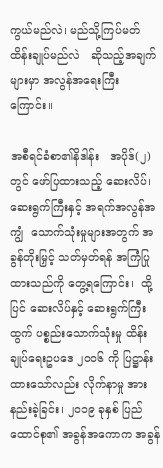ကွယ်မည်လဲ၊ မည်သို့ကြပ်မတ် ထိန်းချုပ်မည်လဲ   ဆိုသည့်အချက်များမှာ အလွန်အရေးကြီးကြောင်း။

အစီရင်ခံစာ၏နိဒါန်း   အပိုဒ်(၂)တွင် ဖော်ပြထားသည့် ဆေးလိပ်၊ ဆေးရွက်ကြီးနှင့် အရက်အလွန်အကျွံ  သောက်သုံးမှုများအတွက် အခွန်တိုးမြှင့် သတ်မှတ်ရန် အကြံပြုထားသည်ကို တွေ့ရကြောင်း၊  ထို့ပြင် ဆေးလိပ်နှင့် ဆေးရွက်ကြီးထွက် ပစ္စည်းသောက်သုံးမှု ထိန်းချုပ်ရေးဥပဒေ ၂ဝဝ၆ ကို ပြဋ္ဌာန်းထားသော်လည်း လိုက်နာမှု အားနည်းခဲ့ခြင်း၊ ၂ဝ၁၉ ခုနှစ် ပြည်ထောင်စု၏ အခွန်အကောက အခွန်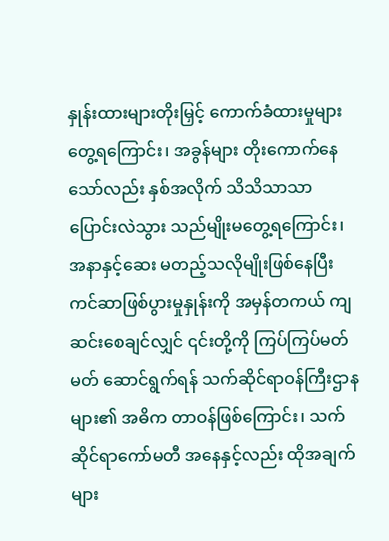နှုန်းထားများတိုးမြှင့် ကောက်ခံထားမှုများ တွေ့ရကြောင်း၊ အခွန်များ တိုးကောက်နေသော်လည်း နှစ်အလိုက် သိသိသာသာ ပြောင်းလဲသွား သည်မျိုးမတွေ့ရကြောင်း၊ အနာနှင့်ဆေး မတည့်သလိုမျိုးဖြစ်နေပြီး ကင်ဆာဖြစ်ပွားမှုနှုန်းကို အမှန်တကယ် ကျဆင်းစေချင်လျှင် ၎င်းတို့ကို ကြပ်ကြပ်မတ်မတ် ဆောင်ရွက်ရန် သက်ဆိုင်ရာဝန်ကြီးဌာနများ၏ အဓိက တာဝန်ဖြစ်ကြောင်း၊ သက်ဆိုင်ရာကော်မတီ အနေနှင့်လည်း ထိုအချက်များ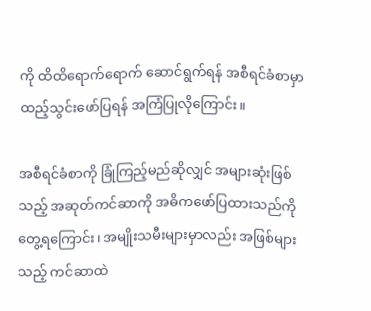ကို ထိထိရောက်ရောက် ဆောင်ရွက်ရန် အစီရင်ခံစာမှာ ထည့်သွင်းဖော်ပြရန် အကြံပြုလိုကြောင်း။

အစီရင်ခံစာကို ခြုံကြည့်မည်ဆိုလျှင် အများဆုံးဖြစ်သည့် အဆုတ်ကင်ဆာကို အဓိကဖော်ပြထားသည်ကို တွေ့ရကြောင်း၊ အမျိုးသမီးများမှာလည်း အဖြစ်များသည့် ကင်ဆာထဲ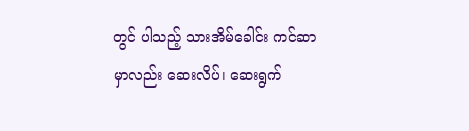တွင် ပါသည့် သားအိမ်ခေါင်း ကင်ဆာမှာလည်း ဆေးလိပ်၊ ဆေးရွက်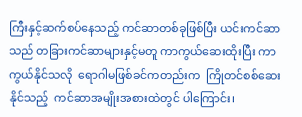ကြီးနှင့်ဆက်စပ်နေသည့် ကင်ဆာတစ်ခုဖြစ်ပြီး ယင်းကင်ဆာသည် တခြားကင်ဆာများနှင့်မတူ ကာကွယ်ဆေးထိုးပြီး ကာကွယ်နိုင်သလို  ရောဂါမဖြစ်ခင်ကတည်းက  ကြိုတင်စစ်ဆေးနိုင်သည့်  ကင်ဆာအမျိုးအစားထဲတွင် ပါကြောင်း၊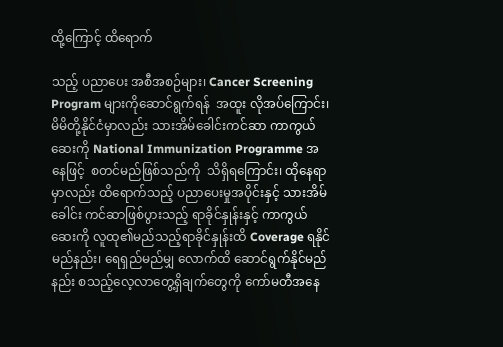ထို့ကြောင့် ထိရောက်

သည့် ပညာပေး အစီအစဉ်များ၊ Cancer Screening Program များကိုဆောင်ရွက်ရန်  အထူး လိုအပ်ကြောင်း၊ မိမိတို့နိုင်ငံမှာလည်း သားအိမ်ခေါင်းကင်ဆာ ကာကွယ်ဆေးကို National Immunization Programme အနေဖြင့်  စတင်မည်ဖြစ်သည်ကို  သိရှိရကြောင်း၊ ထိုနေရာမှာလည်း ထိရောက်သည့် ပညာပေးမှုအပိုင်းနှင့် သားအိမ်ခေါင်း ကင်ဆာဖြစ်ပွားသည့် ရာခိုင်နှုန်းနှင့် ကာကွယ် ဆေးကို လူထု၏မည်သည့်ရာခိုင်နှုန်းထိ Coverage ရနိုင်မည်နည်း၊ ရေရှည်မည်မျှ လောက်ထိ ဆောင်ရွက်နိုင်မည်နည်း စသည့်လေ့လာတွေ့ရှိချက်တွေကို ကော်မတီအနေ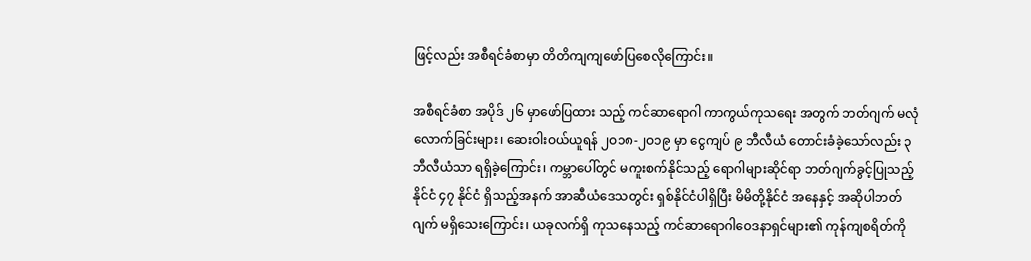ဖြင့်လည်း အစီရင်ခံစာမှာ တိတိကျကျဖော်ပြစေလိုကြောင်း။

အစီရင်ခံစာ အပိုဒ် ၂၆ မှာဖော်ပြထား သည့် ကင်ဆာရောဂါ ကာကွယ်ကုသရေး အတွက် ဘတ်ဂျက် မလုံလောက်ခြင်းများ၊ ဆေးဝါးဝယ်ယူရန် ၂ဝ၁၈-၂ဝ၁၉ မှာ ငွေကျပ် ၉ ဘီလီယံ တောင်းခံခဲ့သော်လည်း ၃ ဘီလီယံသာ ရရှိခဲ့ကြောင်း၊ ကမ္ဘာပေါ်တွင် မကူးစက်နိုင်သည့် ရောဂါများဆိုင်ရာ ဘတ်ဂျက်ခွင့်ပြုသည့် နိုင်ငံ ၄၇ နိုင်ငံ ရှိသည့်အနက် အာဆီယံဒေသတွင်း ရှစ်နိုင်ငံပါရှိပြီး မိမိတို့နိုင်ငံ အနေနှင့် အဆိုပါဘတ် ဂျက် မရှိသေးကြောင်း၊ ယခုလက်ရှိ ကုသနေသည့် ကင်ဆာရောဂါဝေဒနာရှင်များ၏ ကုန်ကျစရိတ်ကို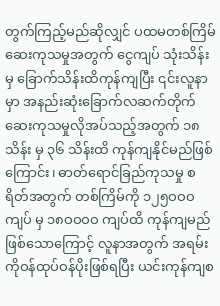တွက်ကြည့်မည်ဆိုလျှင် ပထမတစ်ကြိမ် ဆေးကုသမှုအတွက် ငွေကျပ် သုံးသိန်းမှ ခြောက်သိန်းထိကုန်ကျပြီး ၎င်းလူနာမှာ အနည်းဆုံးခြောက်လဆက်တိုက် ဆေးကုသမှုလိုအပ်သည့်အတွက် ၁၈ သိန်း မှ ၃၆ သိန်းထိ ကုန်ကျနိုင်မည်ဖြစ်ကြောင်း၊ ဓာတ်ရောင်ခြည်ကုသမှု စရိတ်အတွက် တစ်ကြိမ်ကို ၁၂၅ဝဝဝ ကျပ် မှ ၁၈ဝဝဝဝ ကျပ်ထိ ကုန်ကျမည်ဖြစ်သောကြောင့် လူနာအတွက် အရမ်းကိုဝန်ထုပ်ဝန်ပိုးဖြစ်ရပြီး ယင်းကုန်ကျစ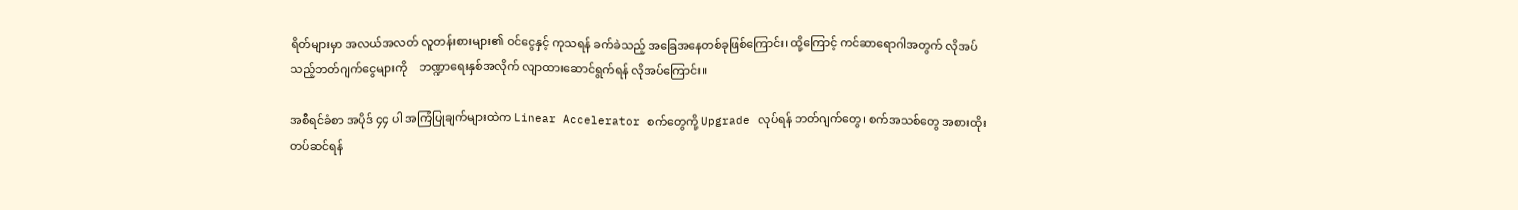ရိတ်များမှာ အလယ်အလတ် လူတန်းစားများ၏ ဝင်ငွေနှင့် ကုသရန် ခက်ခဲသည့် အခြေအနေတစ်ခုဖြစ်ကြောင်း၊ ထို့ကြောင့် ကင်ဆာရောဂါအတွက် လိုအပ်သည့်ဘတ်ဂျက်ငွေများကို    ဘဏ္ဍာရေးနှစ်အလိုက် လျာထားဆောင်ရွက်ရန် လိုအပ်ကြောင်း။

အစီရင်ခံစာ အပိုဒ် ၄၄ ပါ အကြံပြုချက်များထဲက Linear Accelerator စက်တွေကို့ Upgrade လုပ်ရန် ဘတ်ဂျက်တွေ၊ စက်အသစ်တွေ အစားထိုးတပ်ဆင်ရန်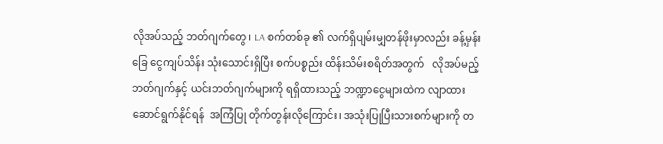လိုအပ်သည့် ဘတ်ဂျက်တွေ၊ LA စက်တစ်ခု ၏ လက်ရှိပျမ်းမျှတန်ဖိုးမှာလည်း ခန့်မှန်းခြေ ငွေကျပ်သိန်း သုံးသောင်းရှိပြီး စက်ပစ္စည်း ထိန်းသိမ်းစရိတ်အတွက်   လိုအပ်မည့် ဘတ်ဂျက်နှင့် ယင်းဘတ်ဂျက်များကို ရရှိထားသည့် ဘဏ္ဍာငွေများထဲက လျာထားဆောင်ရွက်နိုင်ရန်  အကြံပြု တိုက်တွန်းလိုကြောင်း၊ အသုံးပြုပြီးသားစက်များကို တ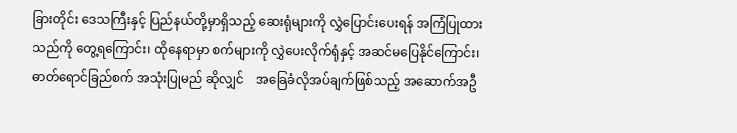ခြားတိုင်း ဒေသကြီးနှင့် ပြည်နယ်တို့မှာရှိသည့် ဆေးရုံများကို လွှဲပြောင်းပေးရန် အကြံပြုထားသည်ကို တွေ့ရကြောင်း၊ ထိုနေရာမှာ စက်များကို လွှဲပေးလိုက်ရုံနှင့် အဆင်မပြေနိုင်ကြောင်း၊ ဓာတ်ရောင်ခြည်စက် အသုံးပြုမည် ဆိုလျှင်    အခြေခံလိုအပ်ချက်ဖြစ်သည့် အဆောက်အဦ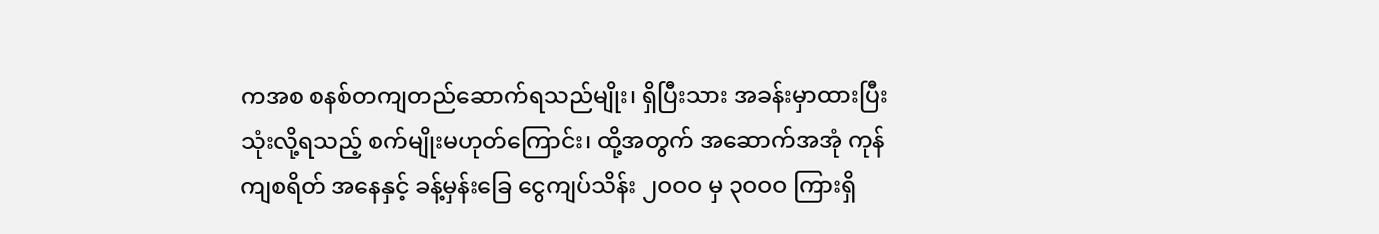ကအစ စနစ်တကျတည်ဆောက်ရသည်မျိုး၊ ရှိပြီးသား အခန်းမှာထားပြီး သုံးလို့ရသည့် စက်မျိုးမဟုတ်ကြောင်း၊ ထို့အတွက် အဆောက်အအုံ ကုန်ကျစရိတ် အနေနှင့် ခန့်မှန်းခြေ ငွေကျပ်သိန်း ၂ဝဝဝ မှ ၃ဝဝဝ ကြားရှိ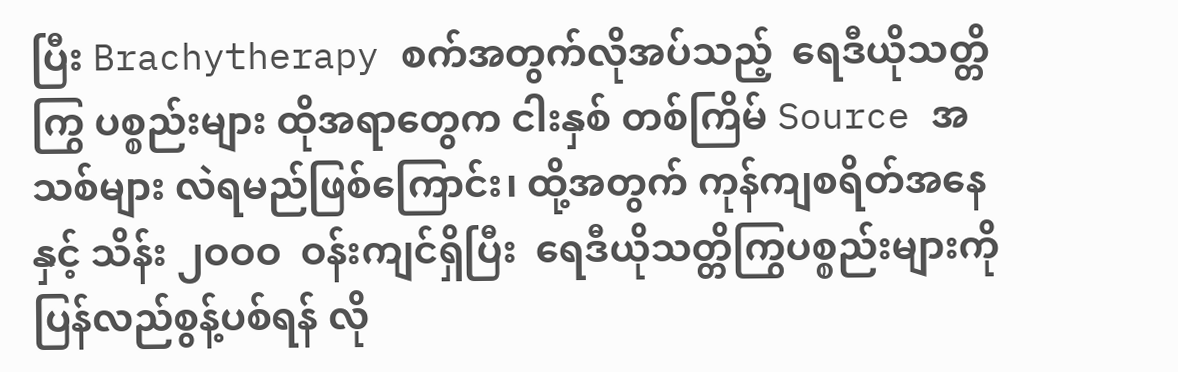ပြီး Brachytherapy စက်အတွက်လိုအပ်သည့်  ရေဒီယိုသတ္တိကြွ ပစ္စည်းများ ထိုအရာတွေက ငါးနှစ် တစ်ကြိမ် Source အသစ်များ လဲရမည်ဖြစ်ကြောင်း၊ ထို့အတွက် ကုန်ကျစရိတ်အနေနှင့် သိန်း ၂ဝဝဝ  ဝန်းကျင်ရှိပြီး  ရေဒီယိုသတ္တိကြွပစ္စည်းများကို ပြန်လည်စွန့်ပစ်ရန် လို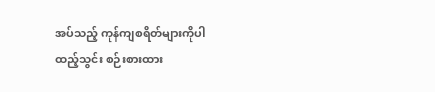အပ်သည့် ကုန်ကျစရိတ်များကိုပါ  ထည့်သွင်း စဉ်းစားထား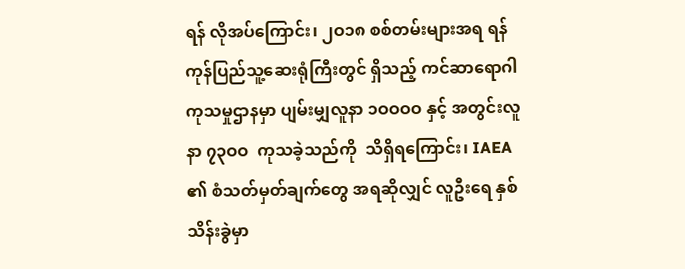ရန် လိုအပ်ကြောင်း၊ ၂ဝ၁၈ စစ်တမ်းများအရ ရန်ကုန်ပြည်သူ့ဆေးရုံကြီးတွင် ရှိသည့် ကင်ဆာရောဂါ ကုသမှုဌာနမှာ ပျမ်းမျှလူနာ ၁ဝဝဝဝ နှင့် အတွင်းလူနာ ၇၃ဝဝ  ကုသခဲ့သည်ကို  သိရှိရကြောင်း၊ IAEA ၏ စံသတ်မှတ်ချက်တွေ အရဆိုလျှင် လူဦးရေ နှစ်သိန်းခွဲမှာ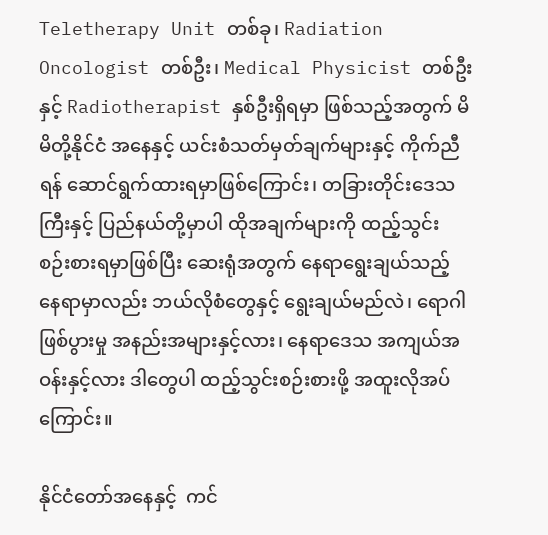Teletherapy Unit တစ်ခု၊ Radiation Oncologist တစ်ဦး၊ Medical Physicist တစ်ဦးနှင့် Radiotherapist နှစ်ဦးရှိရမှာ ဖြစ်သည့်အတွက် မိမိတို့နိုင်ငံ အနေနှင့် ယင်းစံသတ်မှတ်ချက်များနှင့် ကိုက်ညီရန် ဆောင်ရွက်ထားရမှာဖြစ်ကြောင်း၊ တခြားတိုင်းဒေသကြီးနှင့် ပြည်နယ်တို့မှာပါ ထိုအချက်များကို ထည့်သွင်း စဉ်းစားရမှာဖြစ်ပြီး ဆေးရုံအတွက် နေရာရွေးချယ်သည့် နေရာမှာလည်း ဘယ်လိုစံတွေနှင့် ရွေးချယ်မည်လဲ၊ ရောဂါဖြစ်ပွားမှု အနည်းအများနှင့်လား၊ နေရာဒေသ အကျယ်အဝန်းနှင့်လား ဒါတွေပါ ထည့်သွင်းစဉ်းစားဖို့ အထူးလိုအပ်ကြောင်း။

နိုင်ငံတော်အနေနှင့်  ကင်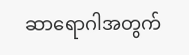ဆာရောဂါအတွက်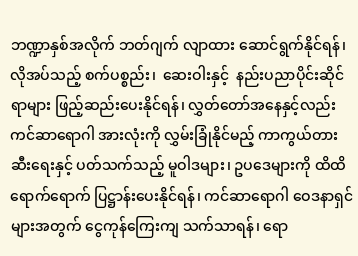ဘဏ္ဍာနှစ်အလိုက် ဘတ်ဂျက် လျာထား ဆောင်ရွက်နိုင်ရန်၊ လိုအပ်သည့် စက်ပစ္စည်း၊  ဆေးဝါးနှင့်  နည်းပညာပိုင်းဆိုင်ရာများ ဖြည့်ဆည်းပေးနိုင်ရန်၊ လွှတ်တော်အနေနှင့်လည်း ကင်ဆာရောဂါ အားလုံးကို လွှမ်းခြုံနိုင်မည့် ကာကွယ်တားဆီးရေးနှင့် ပတ်သက်သည့် မူဝါဒများ၊ ဥပဒေများကို ထိထိရောက်ရောက် ပြဋ္ဌာန်းပေးနိုင်ရန်၊ ကင်ဆာရောဂါ ဝေဒနာရှင်များအတွက် ငွေကုန်ကြေးကျ သက်သာရန်၊ ရော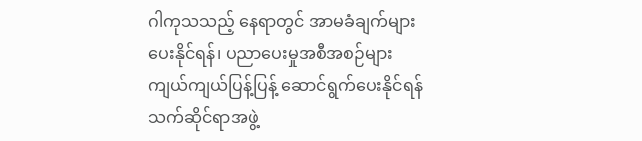ဂါကုသသည့် နေရာတွင် အာမခံချက်များ ပေးနိုင်ရန်၊ ပညာပေးမှုအစီအစဉ်များ ကျယ်ကျယ်ပြန့်ပြန့် ဆောင်ရွက်ပေးနိုင်ရန်  သက်ဆိုင်ရာအဖွဲ့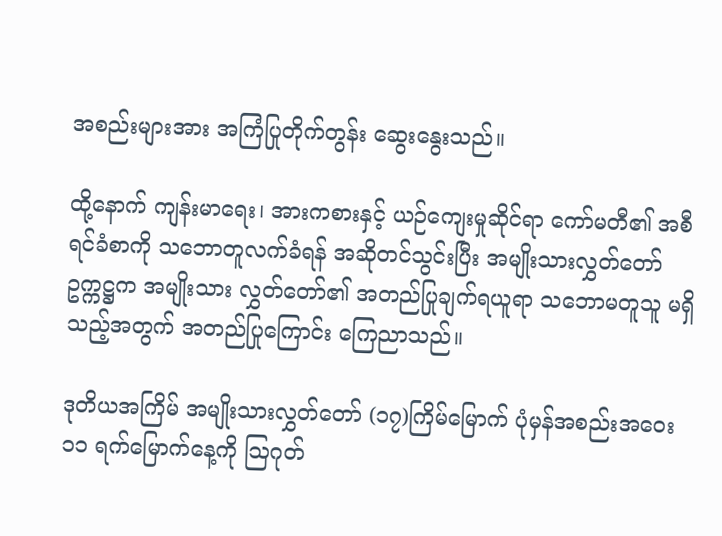အစည်းများအား အကြံပြုတိုက်တွန်း ဆွေးနွေးသည်။

ထို့နောက် ကျန်းမာရေး၊ အားကစားနှင့် ယဉ်ကျေးမှုဆိုင်ရာ ကော်မတီ၏ အစီရင်ခံစာကို သဘောတူလက်ခံရန် အဆိုတင်သွင်းပြီး အမျိုးသားလွှတ်တော် ဥက္ကဋ္ဌက အမျိုးသား လွှတ်တော်၏ အတည်ပြုချက်ရယူရာ သဘောမတူသူ မရှိသည့်အတွက် အတည်ပြုကြောင်း ကြေညာသည်။

ဒုတိယအကြိမ် အမျိုးသားလွှတ်တော် (၁၇)ကြိမ်မြောက် ပုံမှန်အစည်းအဝေး ၁၁ ရက်မြောက်နေ့ကို သြဂုတ်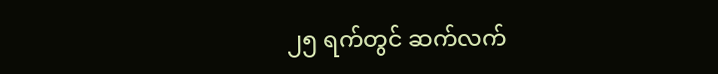၂၅ ရက်တွင် ဆက်လက်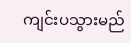ကျင်းပသွားမည်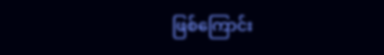ဖြစ်ကြောင်း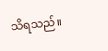သိရသည်။